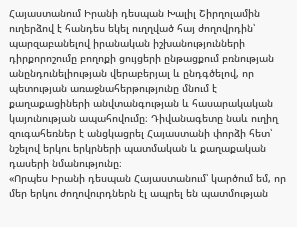Հայաստանում Իրանի դեսպան Խալիլ Շիրղոլամին ուղերձով է հանդես եկել ուղղված հայ ժողովրդին՝ պարզաբանելով իրանական իշխանությունների դիրքորոշումը բողոքի ցույցերի ընթացքում բռնության անընդունելիության վերաբերյալ և ընդգծելով, որ պետության առաջնահերթությունը մնում է քաղաքացիների անվտանգության և հասարակական կայունության ապահովումը։ Դիվանագետը նաև ուղիղ զուգահեռներ է անցկացրել Հայաստանի փորձի հետ՝ նշելով երկու երկրների պատմական և քաղաքական դասերի նմանությունը։
«Որպես Իրանի դեսպան Հայաստանում՝ կարծում եմ, որ մեր երկու ժողովուրդներն էլ ապրել են պատմության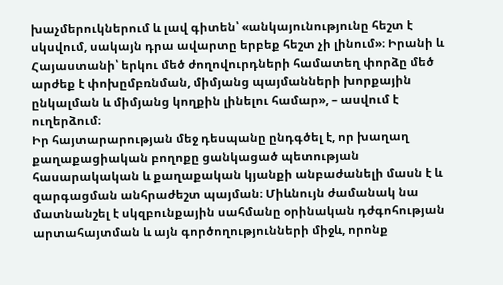խաչմերուկներում և լավ գիտեն՝ «անկայունությունը հեշտ է սկսվում, սակայն դրա ավարտը երբեք հեշտ չի լինում»։ Իրանի և Հայաստանի՝ երկու մեծ ժողովուրդների համատեղ փորձը մեծ արժեք է փոխըմբռնման, միմյանց պայմանների խորքային ընկալման և միմյանց կողքին լինելու համար», – ասվում է ուղերձում։
Իր հայտարարության մեջ դեսպանը ընդգծել է, որ խաղաղ քաղաքացիական բողոքը ցանկացած պետության հասարակական և քաղաքական կյանքի անբաժանելի մասն է և զարգացման անհրաժեշտ պայման։ Միևնույն ժամանակ նա մատնանշել է սկզբունքային սահմանը օրինական դժգոհության արտահայտման և այն գործողությունների միջև, որոնք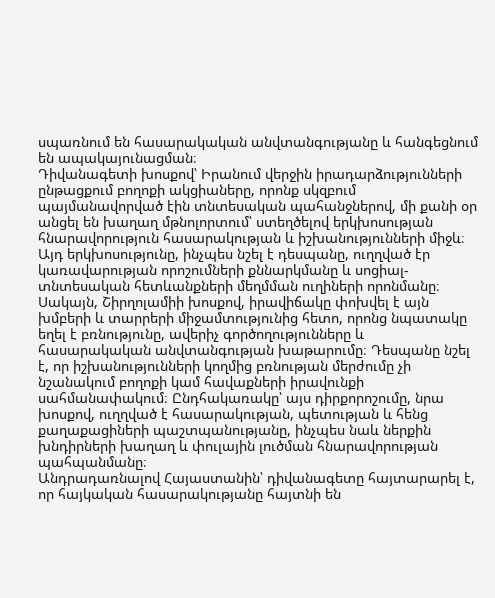սպառնում են հասարակական անվտանգությանը և հանգեցնում են ապակայունացման։
Դիվանագետի խոսքով՝ Իրանում վերջին իրադարձությունների ընթացքում բողոքի ակցիաները, որոնք սկզբում պայմանավորված էին տնտեսական պահանջներով, մի քանի օր անցել են խաղաղ մթնոլորտում՝ ստեղծելով երկխոսության հնարավորություն հասարակության և իշխանությունների միջև։ Այդ երկխոսությունը, ինչպես նշել է դեսպանը, ուղղված էր կառավարության որոշումների քննարկմանը և սոցիալ-տնտեսական հետևանքների մեղմման ուղիների որոնմանը։
Սակայն, Շիրղոլամիի խոսքով, իրավիճակը փոխվել է այն խմբերի և տարրերի միջամտությունից հետո, որոնց նպատակը եղել է բռնությունը, ավերիչ գործողությունները և հասարակական անվտանգության խաթարումը։ Դեսպանը նշել է, որ իշխանությունների կողմից բռնության մերժումը չի նշանակում բողոքի կամ հավաքների իրավունքի սահմանափակում։ Ընդհակառակը՝ այս դիրքորոշումը, նրա խոսքով, ուղղված է հասարակության, պետության և հենց քաղաքացիների պաշտպանությանը, ինչպես նաև ներքին խնդիրների խաղաղ և փուլային լուծման հնարավորության պահպանմանը։
Անդրադառնալով Հայաստանին՝ դիվանագետը հայտարարել է, որ հայկական հասարակությանը հայտնի են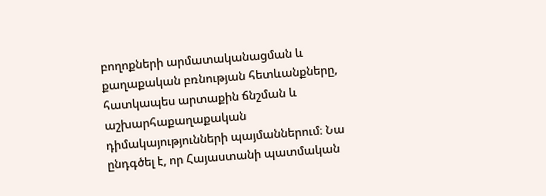բողոքների արմատականացման և քաղաքական բռնության հետևանքները, հատկապես արտաքին ճնշման և աշխարհաքաղաքական դիմակայությունների պայմաններում։ Նա ընդգծել է, որ Հայաստանի պատմական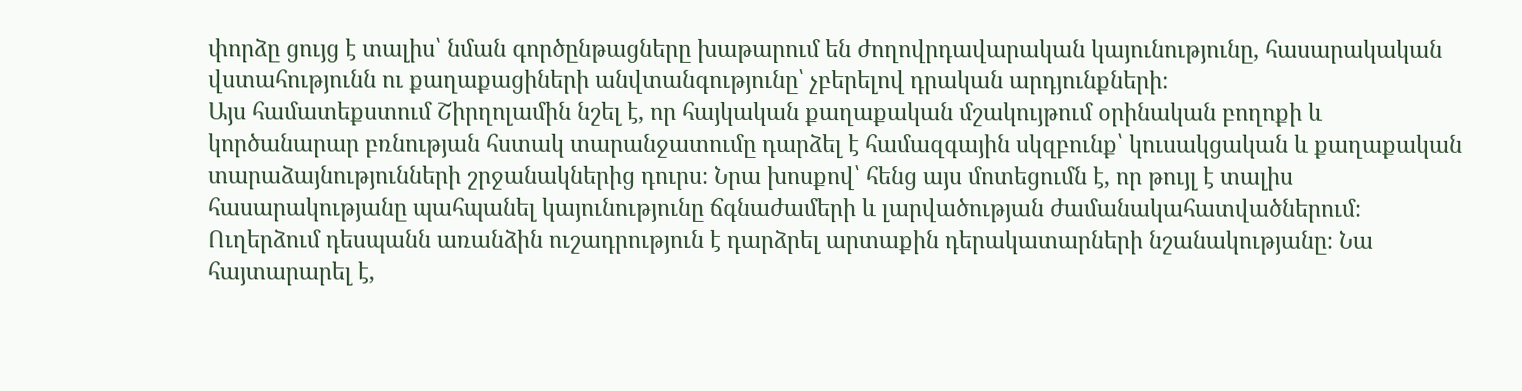փորձը ցույց է տալիս՝ նման գործընթացները խաթարում են ժողովրդավարական կայունությունը, հասարակական վստահությունն ու քաղաքացիների անվտանգությունը՝ չբերելով դրական արդյունքների։
Այս համատեքստում Շիրղոլամին նշել է, որ հայկական քաղաքական մշակույթում օրինական բողոքի և կործանարար բռնության հստակ տարանջատումը դարձել է համազգային սկզբունք՝ կուսակցական և քաղաքական տարաձայնությունների շրջանակներից դուրս։ Նրա խոսքով՝ հենց այս մոտեցումն է, որ թույլ է տալիս հասարակությանը պահպանել կայունությունը ճգնաժամերի և լարվածության ժամանակահատվածներում։
Ուղերձում դեսպանն առանձին ուշադրություն է դարձրել արտաքին դերակատարների նշանակությանը։ Նա հայտարարել է,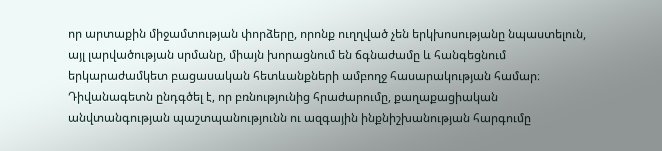որ արտաքին միջամտության փորձերը, որոնք ուղղված չեն երկխոսությանը նպաստելուն, այլ լարվածության սրմանը, միայն խորացնում են ճգնաժամը և հանգեցնում երկարաժամկետ բացասական հետևանքների ամբողջ հասարակության համար։
Դիվանագետն ընդգծել է, որ բռնությունից հրաժարումը, քաղաքացիական անվտանգության պաշտպանությունն ու ազգային ինքնիշխանության հարգումը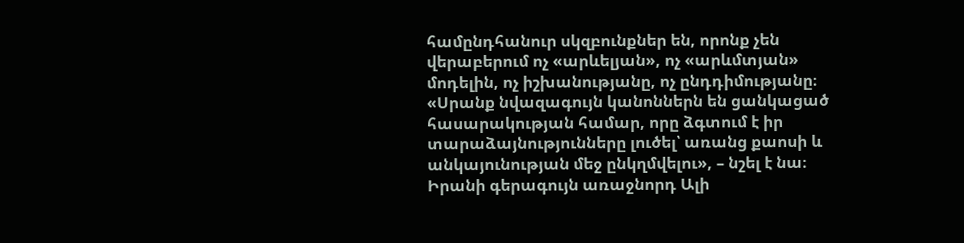համընդհանուր սկզբունքներ են, որոնք չեն վերաբերում ոչ «արևելյան», ոչ «արևմտյան» մոդելին, ոչ իշխանությանը, ոչ ընդդիմությանը։
«Սրանք նվազագույն կանոններն են ցանկացած հասարակության համար, որը ձգտում է իր տարաձայնությունները լուծել՝ առանց քաոսի և անկայունության մեջ ընկղմվելու», – նշել է նա։
Իրանի գերագույն առաջնորդ Ալի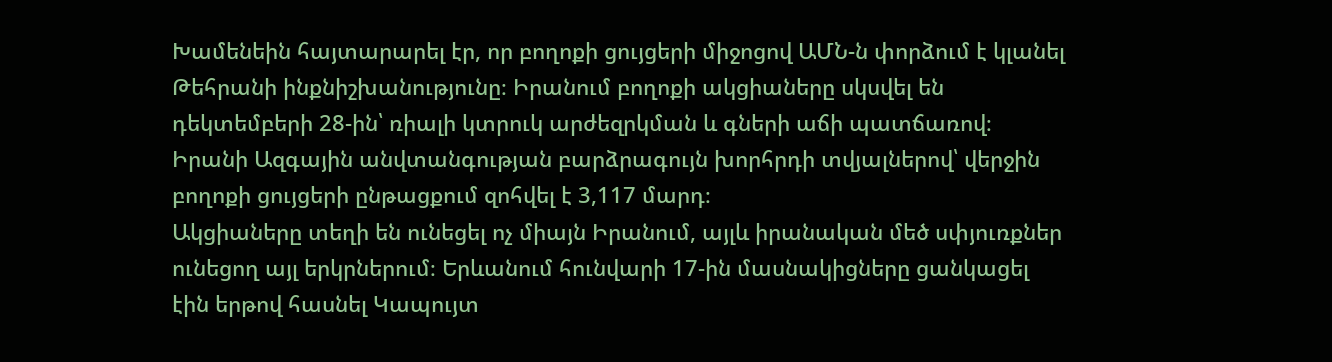Խամենեին հայտարարել էր, որ բողոքի ցույցերի միջոցով ԱՄՆ-ն փորձում է կլանել Թեհրանի ինքնիշխանությունը։ Իրանում բողոքի ակցիաները սկսվել են դեկտեմբերի 28-ին՝ ռիալի կտրուկ արժեզրկման և գների աճի պատճառով։ Իրանի Ազգային անվտանգության բարձրագույն խորհրդի տվյալներով՝ վերջին բողոքի ցույցերի ընթացքում զոհվել է 3,117 մարդ։
Ակցիաները տեղի են ունեցել ոչ միայն Իրանում, այլև իրանական մեծ սփյուռքներ ունեցող այլ երկրներում։ Երևանում հունվարի 17-ին մասնակիցները ցանկացել էին երթով հասնել Կապույտ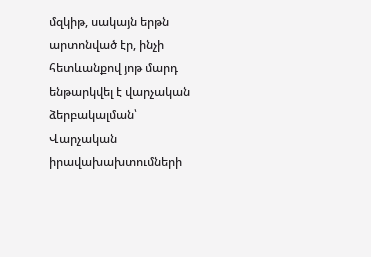մզկիթ, սակայն երթն արտոնված էր, ինչի հետևանքով յոթ մարդ ենթարկվել է վարչական ձերբակալման՝ Վարչական իրավախախտումների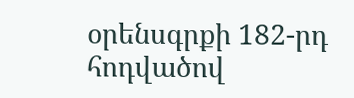օրենսգրքի 182-րդ հոդվածով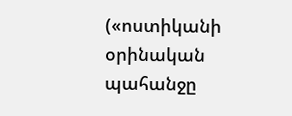(«ոստիկանի օրինական պահանջը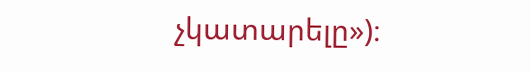չկատարելը»)։